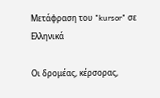Μετάφραση του "kursor" σε Ελληνικά

Οι δρομέας, κέρσορας,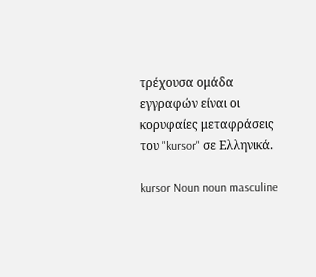τρέχουσα ομάδα εγγραφών είναι οι κορυφαίες μεταφράσεις του "kursor" σε Ελληνικά.

kursor Noun noun masculine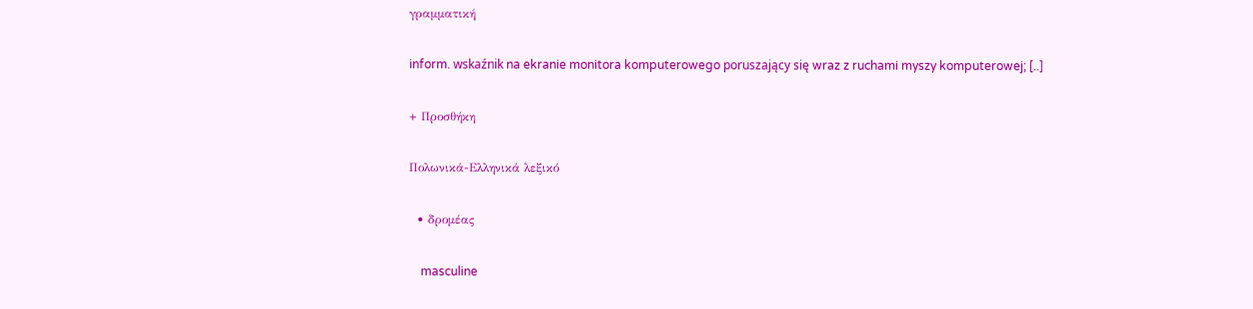γραμματική

inform. wskaźnik na ekranie monitora komputerowego poruszający się wraz z ruchami myszy komputerowej; [..]

+ Προσθήκη

Πολωνικά-Ελληνικά λεξικό

  • δρομέας

    masculine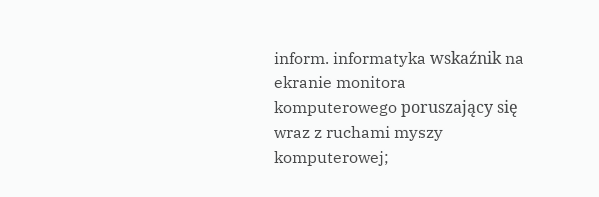inform. informatyka wskaźnik na ekranie monitora komputerowego poruszający się wraz z ruchami myszy komputerowej;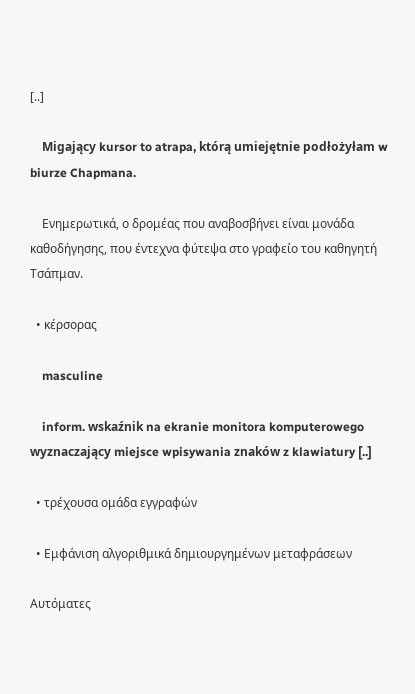[..]

    Migający kursor to atrapa, którą umiejętnie podłożyłam w biurze Chapmana.

    Ενημερωτικά, ο δρομέας που αναβοσβήνει είναι μονάδα καθοδήγησης, που έντεχνα φύτεψα στο γραφείο του καθηγητή Τσάπμαν.

  • κέρσορας

    masculine

    inform. wskaźnik na ekranie monitora komputerowego wyznaczający miejsce wpisywania znaków z klawiatury [..]

  • τρέχουσα ομάδα εγγραφών

  • Εμφάνιση αλγοριθμικά δημιουργημένων μεταφράσεων

Αυτόματες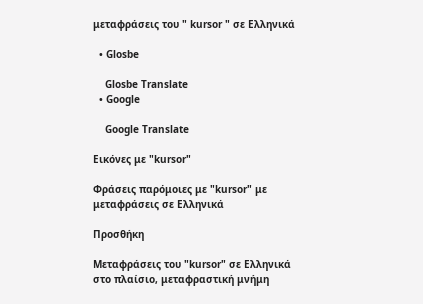μεταφράσεις του " kursor " σε Ελληνικά

  • Glosbe

    Glosbe Translate
  • Google

    Google Translate

Εικόνες με "kursor"

Φράσεις παρόμοιες με "kursor" με μεταφράσεις σε Ελληνικά

Προσθήκη

Μεταφράσεις του "kursor" σε Ελληνικά στο πλαίσιο, μεταφραστική μνήμη